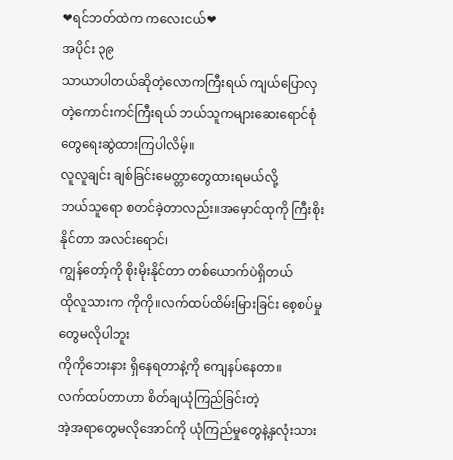❤ရင်ဘတ်ထဲက ကလေးငယ်❤
အပိုင်း ၃၉
သာယာပါတယ်ဆိုတဲ့လောကကြီးရယ် ကျယ်ပြောလှတဲ့ကောင်းကင်ကြီးရယ် ဘယ်သူကများဆေးရောင်စုံတွေရေးဆွဲထားကြပါလိမ့်။
လူလူချင်း ချစ်ခြင်းမေတ္တာတွေထားရမယ်လို့
ဘယ်သူရော စတင်ခဲ့တာလည်း။အမှောင်ထုကို ကြီးစိုးနိုင်တာ အလင်းရောင်၊
ကျွန်တော့်ကို စိုးမိုးနိုင်တာ တစ်ယောက်ပဲရှိတယ်
ထိုလူသားက ကိုကို။လက်ထပ်ထိမ်းမြားခြင်း စေ့စပ်မှုတွေမလိုပါဘူး
ကိုကိုဘေးနား ရှိနေရတာနဲ့ကို ကျေနပ်နေတာ။
လက်ထပ်တာဟာ စိတ်ချယုံကြည်ခြင်းတဲ့
အဲ့အရာတွေမလိုအောင်ကို ယုံကြည်မှုတွေနဲ့နှလုံးသား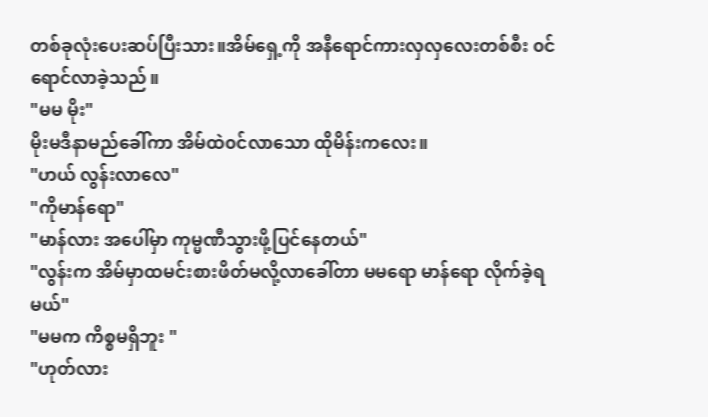တစ်ခုလုံးပေးဆပ်ပြီးသား။အိမ်ရှေ့ကို အနီရောင်ကားလှလှလေးတစ်စီး ၀င်ရောင်လာခဲ့သည်။
"မမ မိုး"
မိုးမဒီနာမည်ခေါ်ကာ အိမ်ထဲ၀င်လာသော ထိုမိန်းကလေး။
"ဟယ် လွန်းလာလေ"
"ကိုမာန်ရော"
"မာန်လား အပေါ်မှာ ကုမ္မဏီသွားဖို့ပြင်နေတယ်"
"လွန်းက အိမ်မှာထမင်းစားဖိတ်မလို့လာခေါ်တာ မမရော မာန်ရော လိုက်ခဲ့ရမယ်"
"မမက ကိစ္စမရှိဘူး "
"ဟုတ်လား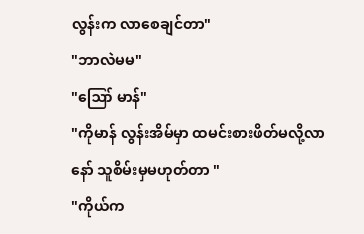လွန်းက လာစေချင်တာ"
"ဘာလဲမမ"
"ဪ မာန်"
"ကိုမာန် လွန်းအိမ်မှာ ထမင်းစားဖိတ်မလို့လာနော် သူစိမ်းမှမဟုတ်တာ "
"ကိုယ်က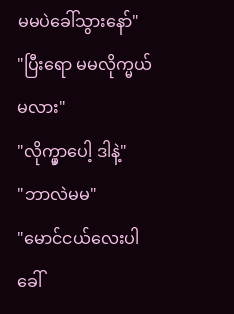မမပဲခေါ်သွားနော်"
"ပြီးရော မမလိုက္မယ်မလား"
"လိုက္မှာပေါ့ ဒါနဲ့"
"ဘာလဲမမ"
"မောင်ငယ်လေးပါ ခေါ်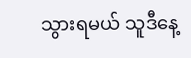သွားရမယ် သူဒီနေ့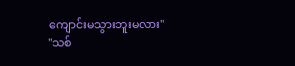ကျောင်းမသွားဘူးမလား"
"သစ်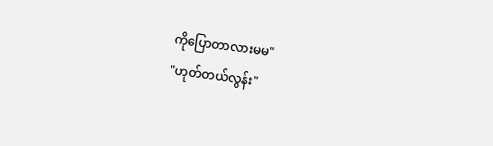ကိုပြောတာလားမမ"
"ဟုတ်တယ်လွန်း"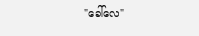"ခေါ်လေ"